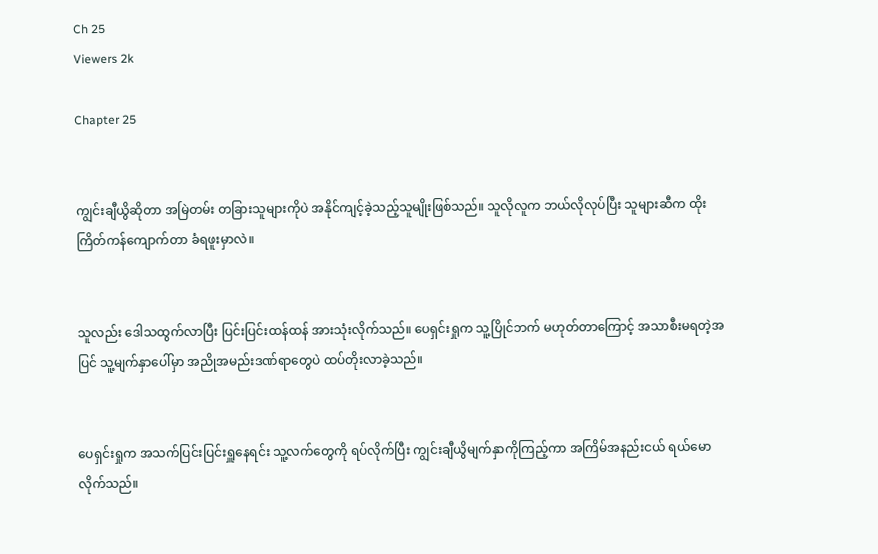Ch 25
Viewers 2k

Chapter 25


ကျွင်းချီယွိဆိုတာ အမြဲတမ်း တခြားသူများကိုပဲ အနိုင်ကျင့်ခဲ့သည့်သူမျိုးဖြစ်သည်။ သူလိုလူက ဘယ်လိုလုပ်ပြီး သူများဆီက ထိုးကြိတ်ကန်ကျောက်တာ ခံရဖူးမှာလဲ။


သူလည်း ဒေါသထွက်လာပြီး ပြင်းပြင်းထန်ထန် အားသုံးလိုက်သည်။ ပေရှင်းရှုက သူ့ပြိုင်ဘက် မဟုတ်တာကြောင့် အသာစီးမရတဲ့အပြင် သူ့မျက်နှာပေါ်မှာ အညိုအမည်းဒဏ်ရာတွေပဲ ထပ်တိုးလာခဲ့သည်။


ပေရှင်းရှုက အသက်ပြင်းပြင်းရှူနေရင်း သူ့လက်တွေကို ရပ်လိုက်ပြီး ကျွင်းချီယွိမျက်နှာကိုကြည့်ကာ အကြိမ်အနည်းငယ် ရယ်မောလိုက်သည်။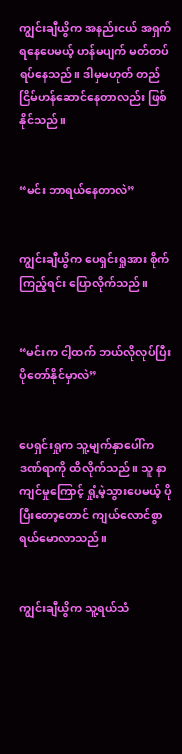ကျွင်းချီယွိက အနည်းငယ် အရှက်ရနေပေမယ့် ဟန်မပျက် မတ်တပ်ရပ်နေသည်။ ဒါမှမဟုတ် တည်ငြိမ်ဟန်ဆောင်နေတာလည်း ဖြစ်နိုင်သည်။


“မင်း ဘာရယ်နေတာလဲ”


ကျွင်းချီယွိက ပေရှင်းရှုအား စိုက်ကြည့်ရင်း ပြောလိုက်သည်။


“မင်းက ငါ့ထက် ဘယ်လိုလုပ်ပြီး ပိုတော်နိုင်မှာလဲ”


ပေရှင်းရှုက သူ့မျက်နှာပေါ်က ဒဏ်ရာကို ထိလိုက်သည်။ သူ နာကျင်မှုကြောင့် ရှုံ့မဲ့သွားပေမယ့် ပိုပြီးတော့တောင် ကျယ်လောင်စွာ ရယ်မောလာသည်။


ကျွင်းချီယွိက သူ့ရယ်သံ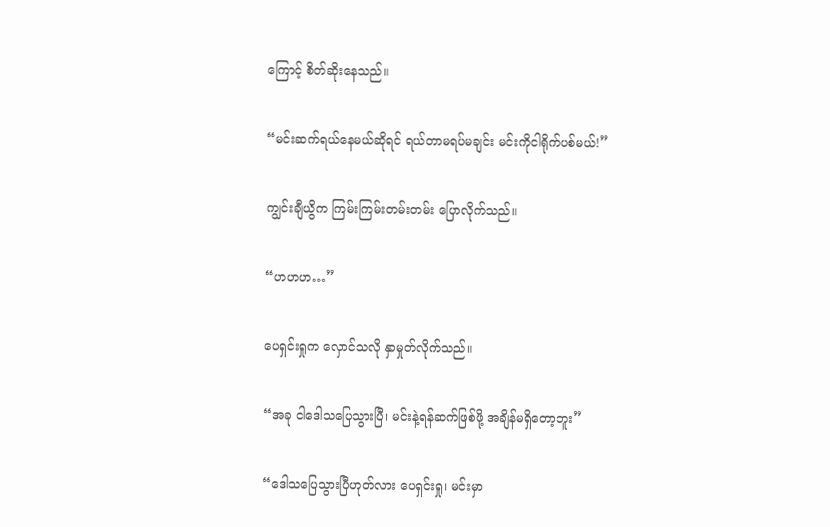ကြောင့် စိတ်ဆိုးနေသည်။


“မင်းဆက်ရယ်နေမယ်ဆိုရင် ရယ်တာမရပ်မချင်း မင်းကိုငါရိုက်ပစ်မယ်!”


ကျွင်းချီယွိက ကြမ်းကြမ်းတမ်းတမ်း ပြောလိုက်သည်။


“ဟဟဟ…”


ပေရှင်းရှုက လှောင်သလို နှာမှုတ်လိုက်သည်။


“အခု ငါဒေါသပြေသွားပြီ၊ မင်းနဲ့ရန်ဆက်ဖြစ်ဖို့ အချိန်မရှိတော့ဘူး”


“ဒေါသပြေသွားပြီဟုတ်လား ပေရှင်းရှု၊ မင်းမှာ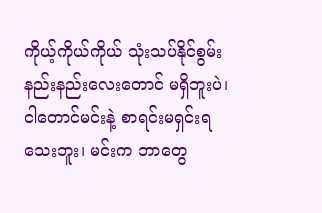ကိုယ့်ကိုယ်ကိုယ် သုံးသပ်နိုင်စွမ်း နည်းနည်းလေးတောင် မရှိဘူးပဲ၊ ငါတောင်မင်းနဲ့ စာရင်းမရှင်းရသေးဘူး၊ မင်းက ဘာတွေ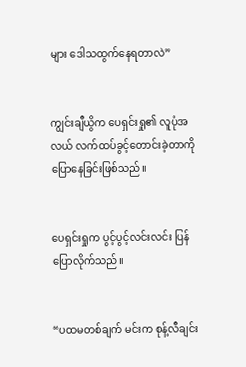များ ဒေါသထွက်နေရတာလဲ”


ကျွင်းချီယွိက ပေရှင်းရှု၏ လူပုံအလယ် လက်ထပ်ခွင့်တောင်းခဲ့တာကို ပြောနေခြင်းဖြစ်သည်။


ပေရှင်းရှုက ပွင့်ပွင့်လင်းလင်း ပြန်ပြောလိုက်သည်။


“ပထမတစ်ချက် မင်းက စုန့်လီချင်း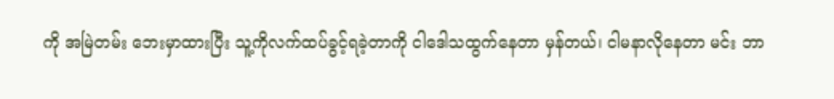ကို အမြဲတမ်း ဘေးမှာထားပြီး သူ့ကိုလက်ထပ်ခွင့်ရခဲ့တာကို ငါဒေါသထွက်နေတာ မှန်တယ်၊ ငါမနာလိုနေတာ မင်း ဘာ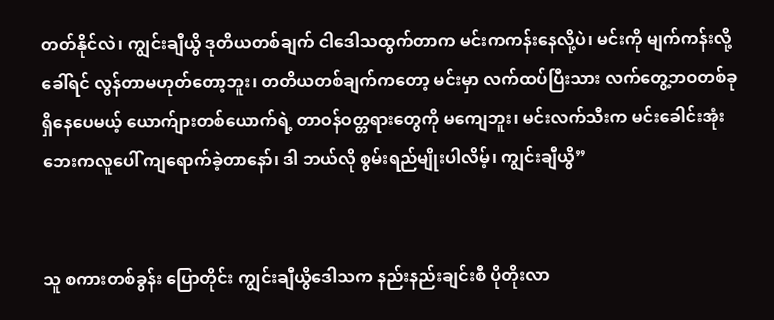တတ်နိုင်လဲ၊ ကျွင်းချီယွိ ဒုတိယတစ်ချက် ငါဒေါသထွက်တာက မင်းကကန်းနေလို့ပဲ၊ မင်းကို မျက်ကန်းလို့ခေါ်ရင် လွန်တာမဟုတ်တော့ဘူး၊ တတိယတစ်ချက်ကတော့ မင်းမှာ လက်ထပ်ပြီးသား လက်တွေ့ဘဝတစ်ခု ရှိနေပေမယ့် ယောက်ျားတစ်ယောက်ရဲ့ တာဝန်ဝတ္တရားတွေကို မကျေဘူး၊ မင်းလက်သီးက မင်းခေါင်းအုံးဘေးကလူပေါ် ကျရောက်ခဲ့တာနော်၊ ဒါ ဘယ်လို စွမ်းရည်မျိုးပါလိမ့်၊ ကျွင်းချီယွိ”


သူ စကားတစ်ခွန်း ပြောတိုင်း ကျွင်းချီယွိဒေါသက နည်းနည်းချင်းစီ ပိုတိုးလာ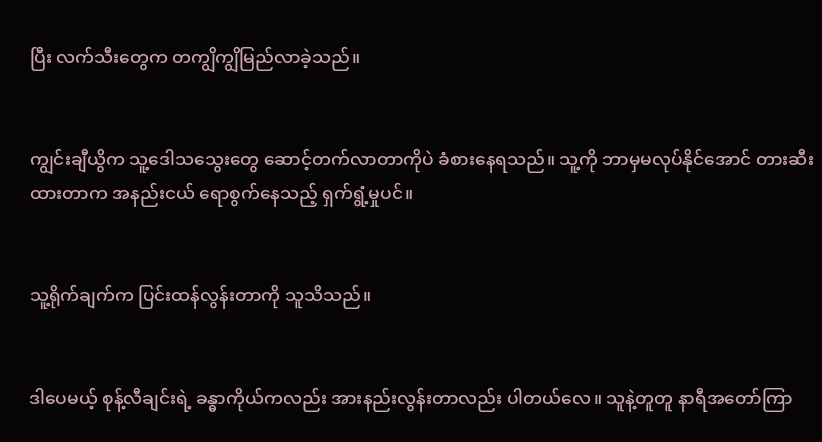ပြီး လက်သီးတွေက တကျွိကျွိမြည်လာခဲ့သည်။


ကျွင်းချီယွိက သူ့ဒေါသသွေးတွေ‌ ဆောင့်တက်လာတာကိုပဲ ခံစားနေရသည်။ သူ့ကို ဘာမှမလုပ်နိုင်အောင် တားဆီးထားတာက အနည်းငယ် ရောစွက်နေသည့် ရှက်ရွံ့မှုပင်။


သူ့ရိုက်ချက်က ပြင်းထန်လွန်းတာကို သူသိသည်။


ဒါပေမယ့် စုန့်လီချင်းရဲ့ ခန္ဓာကိုယ်ကလည်း အားနည်းလွန်းတာလည်း ပါတယ်‌လေ။ သူနဲ့တူတူ နာရီအတော်ကြာ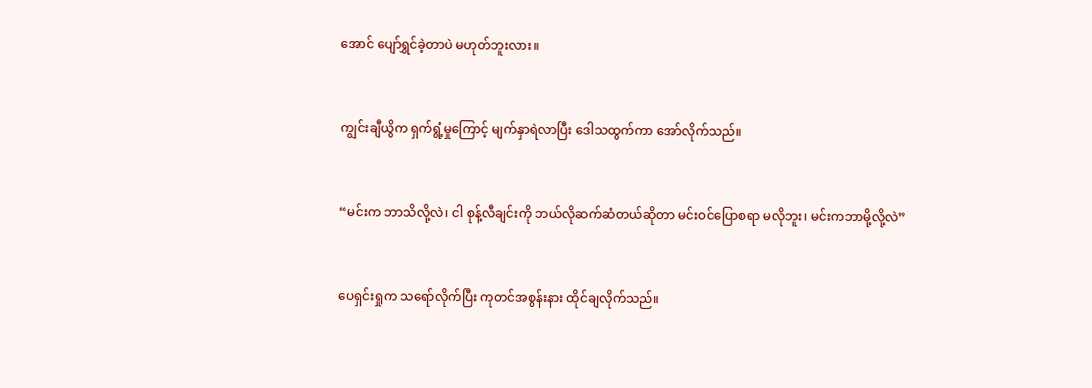အောင် ပျော်ရွှင်ခဲ့တာပဲ မဟုတ်ဘူးလား။


ကျွင်းချီယွိက ရှက်ရွံ့မှုကြောင့် မျက်နှာရဲလာပြီး ဒေါသထွက်ကာ အော်လိုက်သည်။


“မင်းက ဘာသိလို့လဲ၊ ငါ စုန့်လီချင်းကို ဘယ်လိုဆက်ဆံတယ်ဆိုတာ မင်းဝင်ပြောစရာ မလိုဘူး၊ မင်းကဘာမို့လို့လဲ”


ပေရှင်းရှုက သရော်လိုက်ပြီး ကုတင်အစွန်းနား ထိုင်ချလိုက်သည်။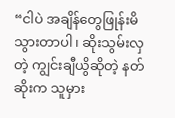“ငါပဲ အချိန်တွေဖြုန်းမိသွားတာပါ၊ ဆိုးသွမ်းလှတဲ့ ကျွင်းချီယွိဆိုတဲ့ နတ်ဆိုးက သူမှား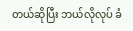တယ်ဆိုပြီး ဘယ်လိုလုပ် ခံ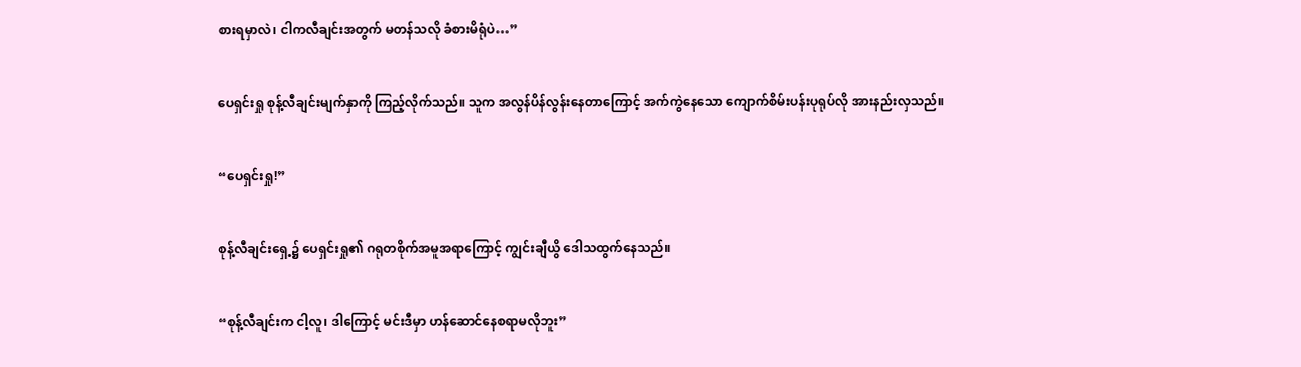စားရမှာလဲ၊ ငါကလီချင်းအတွက် မတန်သလို ခံစားမိရုံပဲ…”


ပေရှင်းရှု စုန့်လီချင်းမျက်နှာကို ကြည့်လိုက်သည်။ သူက အလွန်ပိန်လွန်းနေတာကြောင့် အက်ကွဲနေသော ကျောက်စိမ်းပန်းပုရုပ်လို အားနည်းလှသည်။


“ပေရှင်းရှု!”


စုန့်လီချင်းရှေ့၌ ပေရှင်းရှု၏ ဂရုတစိုက်အမူအရာကြောင့် ကျွင်းချီယွိ ဒေါသထွက်နေသည်။


“စုန့်လီချင်းက ငါ့လူ၊ ဒါကြောင့် မင်းဒီမှာ ဟန်ဆောင်နေစရာမလိုဘူး”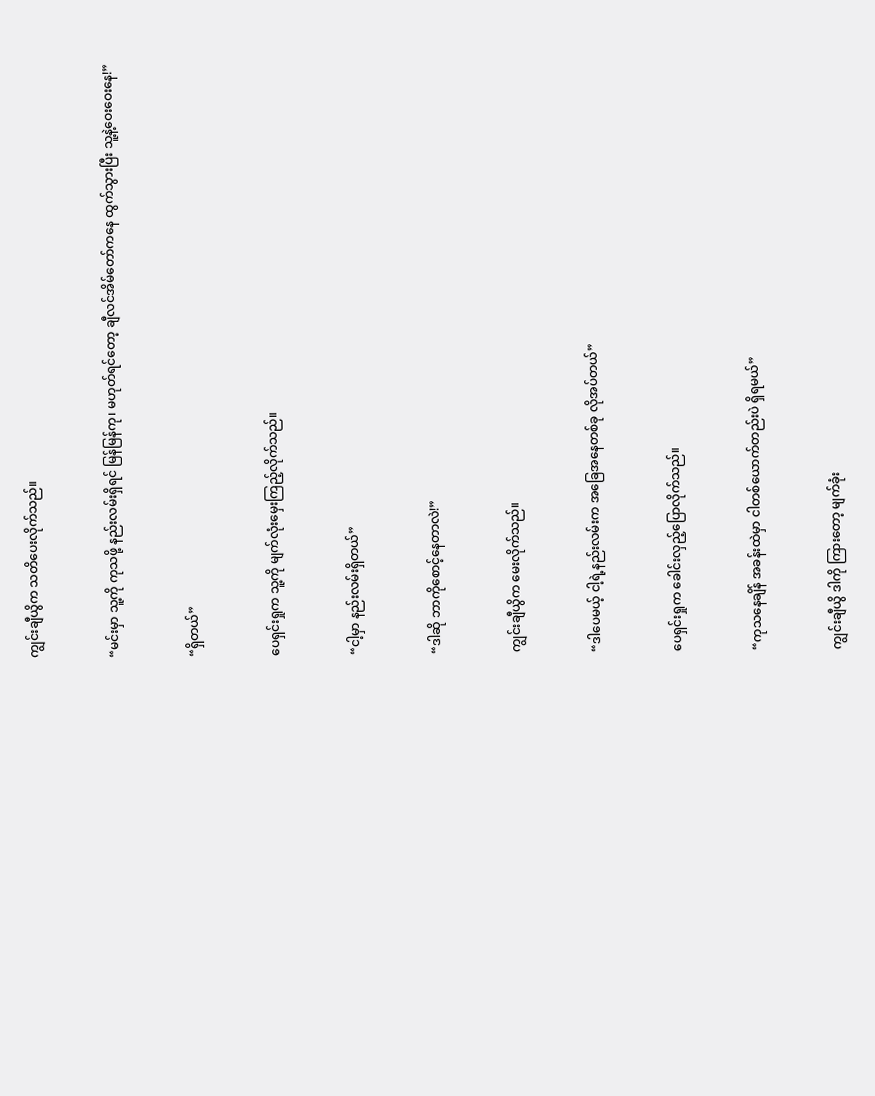ကျွင်းချီယွိက သတိပေးလိုက်သည်။


“မင်းမှာ သူ့ကို ကုသဖို့ နည်းလမ်းရှိရင် မြန်မြန်ကု၊ မဟုတ်ရင်တော့ ချီလင်အိမ်တော်ကနေ ထွက်သွားပြီး သူ့နဲ့ဝေးဝေးနေ!”


“ရှိတယ်”


ပေရှင်းရှုက သူ့ကို မျက်လုံးမှေးကြည့်လိုက်သည်။


“ငါ့မှာ နည်းလမ်းရှိတယ်”


“ဒါဆို ဘာကိုစောင့်နေတာလဲ!”


ကျွင်းချီယွိက မေးလိုက်သည်။


“ဒါပေမယ့် ငါ့ရဲ့နည်းလမ်းက အခြေအနေတစ်ခု လိုအပ်တယ်”


ပေရှင်းရှုက ခေါင်းလှည့်ပြောလိုက်သည်။


“ကုသနေချိန် အခန်းထဲမှာ ငါတစ်ယောက်တည်းပဲ ရှိရမယ်”


ကျွင်းချီယွိ ဒါကို ကြားတော့ မျက်ခုံး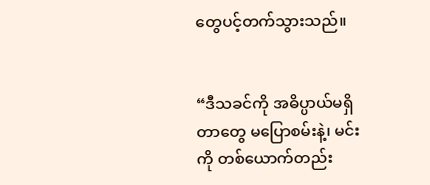တွေပင့်တက်သွားသည်။


“ဒီသခင်ကို အဓိပ္ပာယ်မရှိတာတွေ မပြောစမ်းနဲ့၊ မင်းကို တစ်ယောက်တည်း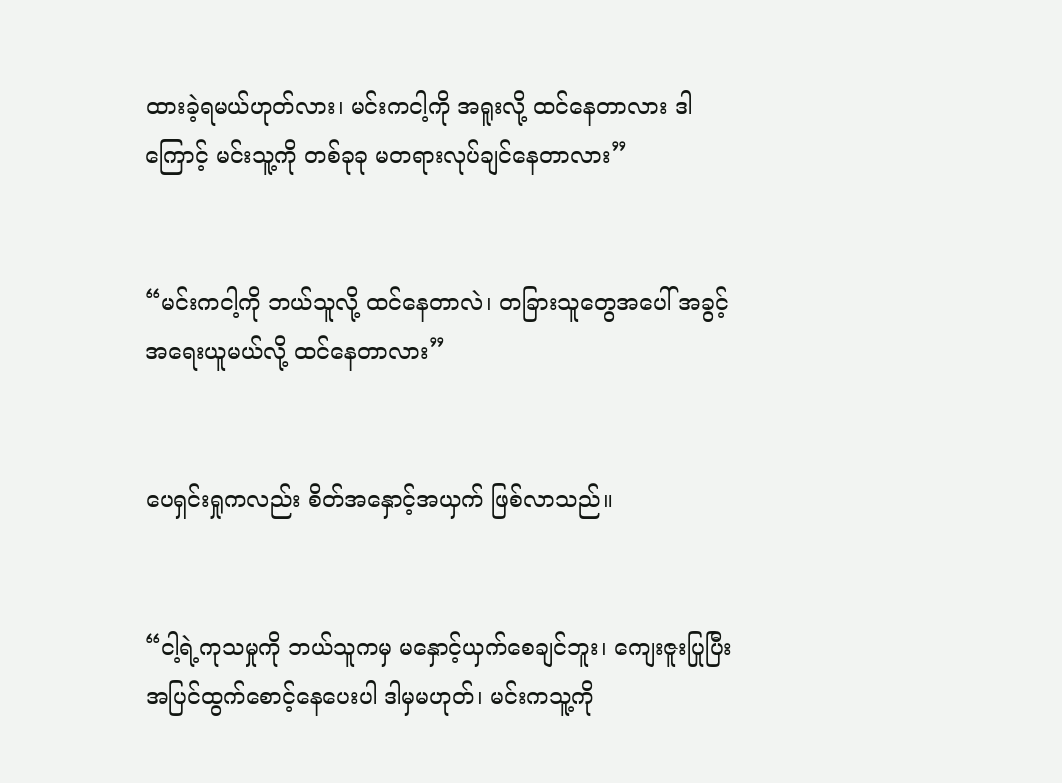ထားခဲ့ရမယ်ဟုတ်လား၊ မင်းကငါ့ကို အရူးလို့ ထင်နေတာလား ဒါကြောင့် မင်းသူ့ကို တစ်ခုခု မတရားလုပ်ချင်နေတာလား”


“မင်းကငါ့ကို ဘယ်သူလို့ ထင်နေတာလဲ၊ တခြားသူတွေအပေါ် အခွင့်အရေးယူမယ်လို့ ထင်နေတာလား”


ပေရှင်းရှုကလည်း စိတ်အနှောင့်အယှက် ဖြစ်လာသည်။


“ငါ့ရဲ့ကုသမှုကို ဘယ်သူကမှ မနှောင့်ယှက်စေချင်ဘူး၊ ကျေးဇူးပြုပြီး အပြင်ထွက်စောင့်နေပေးပါ ဒါမှမဟုတ်၊ မင်းကသူ့ကို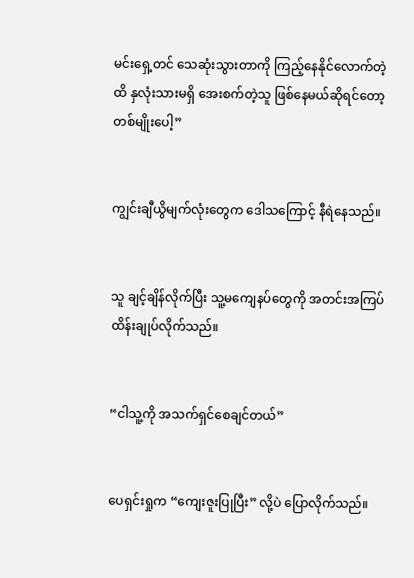မင်းရှေ့တင် သေဆုံးသွားတာကို ကြည့်နေနိုင်လောက်တဲ့ထိ နှလုံးသားမရှိ အေးစက်တဲ့သူ ဖြစ်နေမယ်ဆိုရင်တော့ တစ်မျိုးပေါ့”


ကျွင်းချီယွိမျက်လုံးတွေက ဒေါသကြောင့် နီရဲနေသည်။


သူ ချင့်ချိန်လိုက်ပြီး သူ့မကျေနပ်တွေကို အတင်းအကြပ် ထိန်းချုပ်လိုက်သည်။


“ငါသူ့ကို အသက်ရှင်စေချင်တယ်”


ပေရှင်းရှုက “ကျေးဇူးပြုပြီး” လို့ပဲ ပြောလိုက်သည်။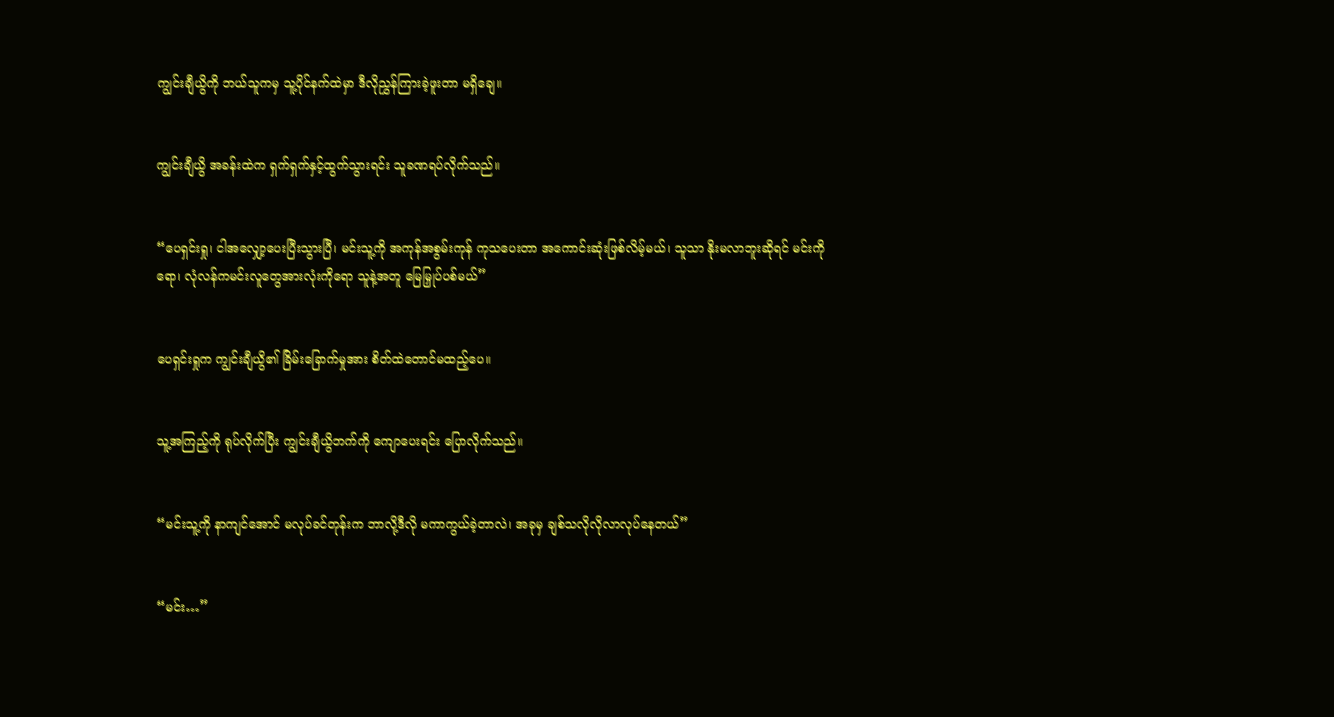ကျွင်းချီယွိကို ဘယ်သူကမှ သူ့ပိုင်နက်ထဲမှာ ဒီလိုညွှန်ကြားခဲ့ဖူးတာ မရှိချေ။


ကျွင်းချီယွိ အခန်းထဲက ရှက်ရှက်နှင့်ထွက်သွားရင်း သူခဏရပ်လိုက်သည်။


“ပေရှင်းရှု၊ ငါအလျှော့ပေးပြီးသွားပြီ၊ မင်းသူ့ကို အကုန်အစွမ်းကုန် ကုသပေးတာ အကောင်းဆုံးဖြစ်လိမ့်မယ်၊ သူသာ နိုးမလာဘူးဆိုရင် မင်းကိုရော၊ လုံလန်ကမင်းလူတွေအားလုံးကိုရော သူနဲ့အတူ မြေမြှုပ်ပစ်မယ်”


ပေရှင်းရှုက ကျွင်းချီယွိ၏ ခြိမ်းခြောက်မှုအား စိတ်ထဲတောင်မထည့်ပေ။


သူ့အကြည့်ကို ရုပ်လိုက်ပြီး ကျွင်းချီယွိဘက်ကို ကျောပေးရင်း ပြောလိုက်သည်။


“မင်းသူ့ကို နာကျင်အောင် မလုပ်ခင်တုန်းက ဘာလို့ဒီလို မကာကွယ်ခဲ့တာလဲ၊ အခုမှ ချစ်သလိုလိုလာလုပ်နေတယ်”


“မင်း…”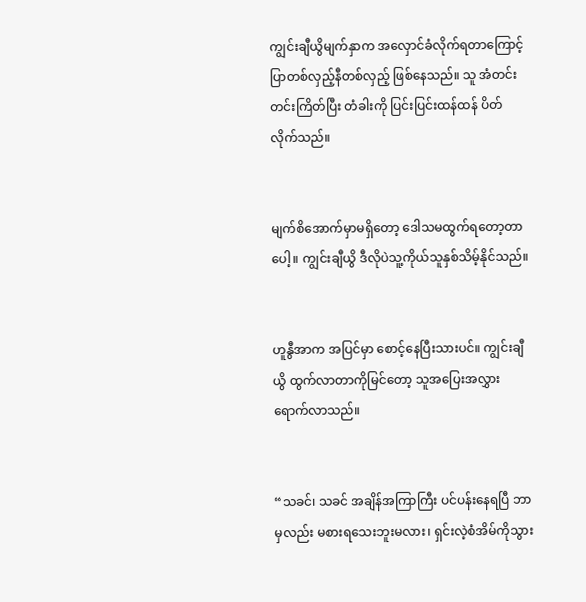ကျွင်းချီယွိမျက်နှာက အလှောင်ခံလိုက်ရတာကြောင့် ပြာတစ်လှည့်နီတစ်လှည့် ဖြစ်နေသည်။ သူ အံတင်းတင်းကြိတ်ပြီး တံခါးကို ပြင်းပြင်းထန်ထန် ပိတ်လိုက်သည်။


မျက်စိအောက်မှာမရှိတော့ ဒေါသမထွက်ရတော့တာပေါ့။ ကျွင်းချီယွိ ဒီလိုပဲသူ့ကိုယ်သူနှစ်သိမ့်နိုင်သည်။


ဟူနွီအာက အပြင်မှာ စောင့်နေပြီးသားပင်။ ကျွင်းချီယွိ ထွက်လာတာကိုမြင်တော့ သူအပြေးအလွှား ရောက်လာသည်။


“သခင်၊ သခင် အချိန်အကြာကြီး ပင်ပန်းနေရပြီ ဘာမှလည်း မစားရသေးဘူးမလား၊ ရှင်းလဲ့စံအိမ်ကိုသွား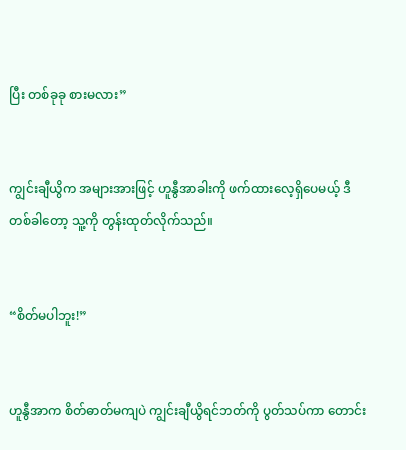ပြီး တစ်ခုခု စားမလား”


ကျွင်းချီယွိက အများအားဖြင့် ဟူနွီအာခါးကို ဖက်ထားလေ့ရှိပေမယ့် ဒီတစ်ခါတော့ သူ့ကို တွန်းထုတ်လိုက်သည်။


“စိတ်မပါဘူး!”


ဟူနွီအာက စိတ်ဓာတ်မကျပဲ ကျွင်းချီယွိရင်ဘတ်ကို ပွတ်သပ်ကာ တောင်း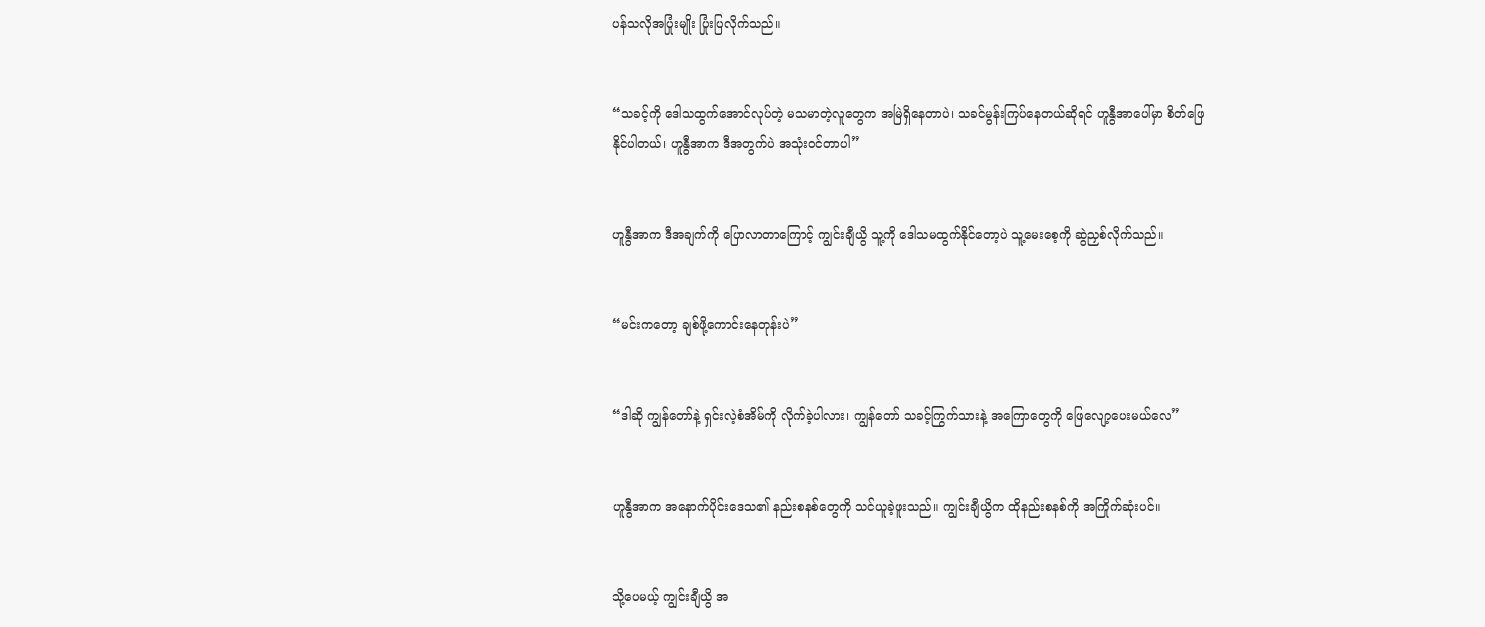ပန်သလိုအပြုံးမျိုး ပြုံးပြလိုက်သည်။


“သခင့်ကို ဒေါသထွက်အောင်လုပ်တဲ့ မသမာတဲ့လူတွေက အမြဲရှိနေတာပဲ၊ သခင်မွန်းကြပ်နေတယ်ဆိုရင် ဟူနွီအာပေါ်မှာ စိတ်ဖြေနိုင်ပါတယ်၊ ဟူနွီအာက ဒီအတွက်ပဲ အသုံးဝင်တာပါ”


ဟူနွီအာက ဒီအချက်ကို ပြောလာတာကြောင့် ကျွင်းချီယွိ သူ့ကို ဒေါသမထွက်နိုင်တော့ပဲ သူ့မေးစေ့ကို ဆွဲညှစ်လိုက်သည်။


“မင်းကတော့ ချစ်ဖို့ကောင်းနေတုန်းပဲ”


“ဒါဆို ကျွန်တော်နဲ့ ရှင်းလဲ့စံအိမ်ကို လိုက်ခဲ့ပါလား၊ ကျွန်တော် သခင့်ကြွက်သားနဲ့ အကြောတွေကို ဖြေလျော့ပေးမယ်လေ”


ဟူနွီအာက အနောက်ပိုင်းဒေသ၏ နည်းစနစ်တွေကို သင်ယူခဲ့ဖူးသည်။ ကျွင်းချီယွိက ထိုနည်းစနစ်ကို အကြိုက်ဆုံးပင်။


သို့ပေမယ့် ကျွင်းချီယွိ အ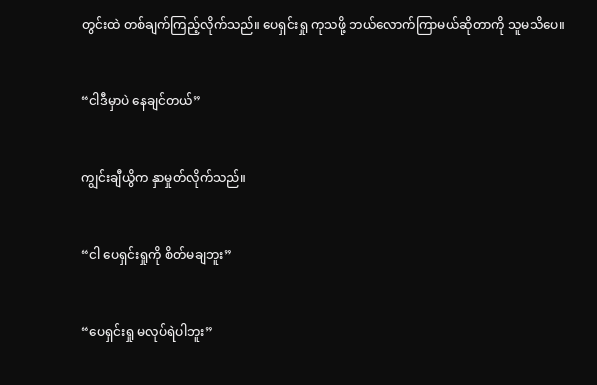တွင်းထဲ တစ်ချက်ကြည့်လိုက်သည်။ ပေရှင်းရှု ကုသဖို့ ဘယ်လောက်ကြာမယ်ဆိုတာကို သူမသိပေ။


“ငါဒီမှာပဲ နေချင်တယ်”


ကျွင်းချီယွိက နှာမှုတ်လိုက်သည်။


“ငါ ပေရှင်းရှုကို စိတ်မချဘူး”


“ပေရှင်းရှု မလုပ်ရဲပါဘူး”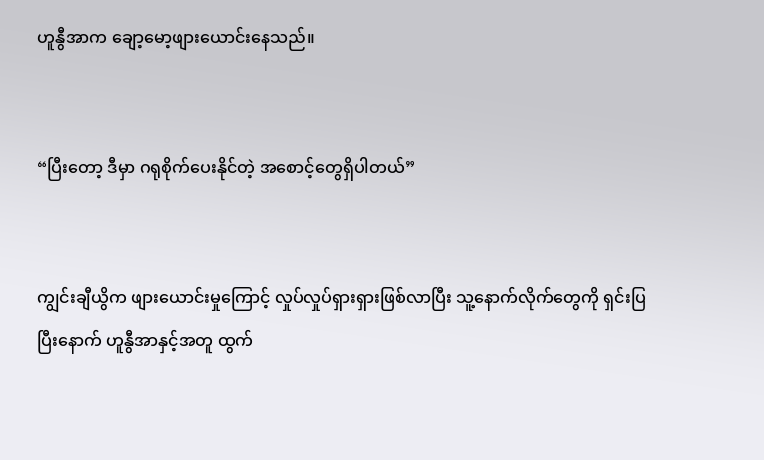ဟူနွီအာက ချော့မော့ဖျားယောင်းနေသည်။


“ပြီးတော့ ဒီမှာ ဂရုစိုက်ပေးနိုင်တဲ့ အစောင့်တွေရှိပါတယ်”


ကျွင်းချီယွိက ဖျားယောင်းမှုကြောင့် လှုပ်လှုပ်ရှားရှားဖြစ်လာပြီး သူ့နောက်လိုက်တွေကို ရှင်းပြပြီးနောက် ဟူနွီအာနှင့်အတူ ထွက်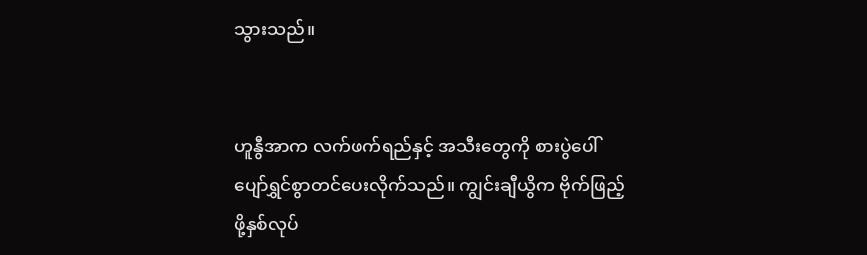သွားသည်။


ဟူနွီအာက လက်ဖက်ရည်နှင့် အသီးတွေကို စားပွဲပေါ် ပျော်ရွှင်စွာတင်ပေးလိုက်သည်။ ကျွင်းချီယွိက ဗိုက်ဖြည့်ဖို့နှစ်လုပ်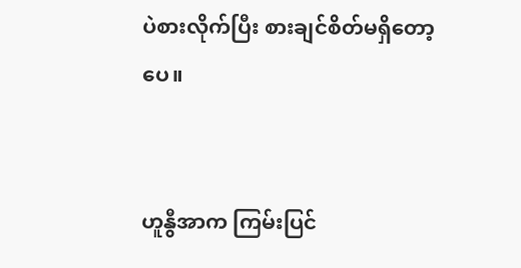ပဲစားလိုက်ပြီး စားချင်စိတ်မရှိတော့ပေ။


ဟူနွီအာက ကြမ်းပြင်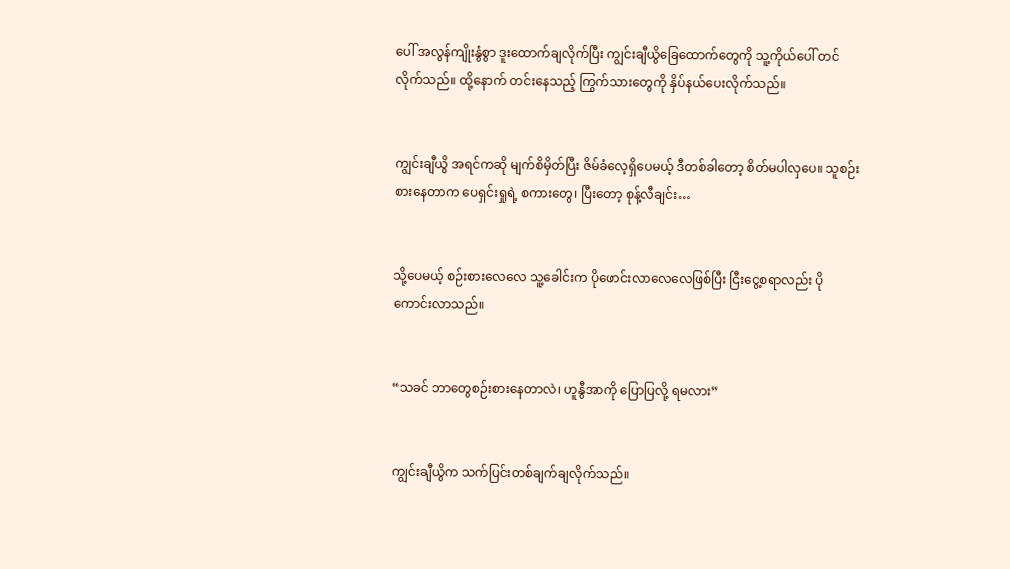ပေါ် အလွန်ကျိုးနွံစွာ ဒူးထောက်ချလိုက်ပြီး ကျွင်းချီယွိခြေထောက်တွေကို သူ့ကိုယ်ပေါ် တင်လိုက်သည်။ ထို့နောက် တင်းနေသည့် ကြွက်သားတွေကို နှိပ်နယ်ပေးလိုက်သည်။


ကျွင်းချီယွိ အရင်ကဆို မျက်စိမှိတ်ပြီး ဇိမ်ခံလေ့ရှိပေမယ့် ဒီတစ်ခါတော့ စိတ်မပါလှပေ။ သူစဉ်းစားနေတာက ပေရှင်းရှုရဲ့ စကားတွေ၊ ပြီးတော့ စုန့်လီချင်း…


သို့ပေမယ့် စဉ်းစားလေလေ သူ့ခေါင်းက ပိုဖောင်းလာလေလေဖြစ်ပြီး ငြီးငွေ့စရာလည်း ပိုကောင်းလာသည်။


“သခင် ဘာတွေစဉ်းစားနေတာလဲ၊ ဟူနွီအာကို ပြောပြလို့ ရမလား”


ကျွင်းချီယွိက သက်ပြင်းတစ်ချက်ချလိုက်သည်။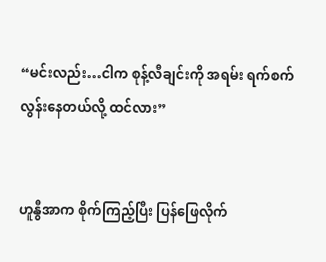“မင်းလည်း…ငါက စုန့်လီချင်းကို အရမ်း ရက်စက်လွန်းနေတယ်လို့ ထင်လား”


ဟူနွီအာက စိုက်ကြည့်ပြီး ပြန်ဖြေလိုက်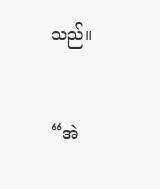သည်။


“အဲ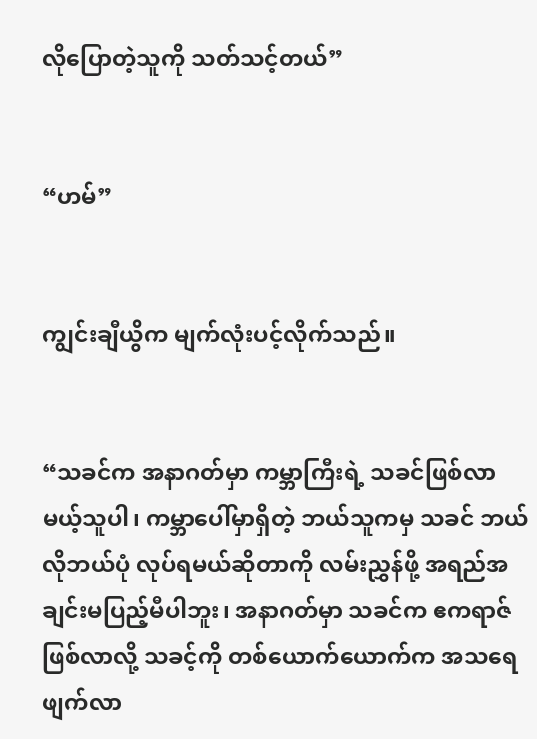လိုပြောတဲ့သူကို သတ်သင့်တယ်”


“ဟမ်”


ကျွင်းချီယွိက မျက်လုံးပင့်လိုက်သည်။


“သခင်က အနာဂတ်မှာ ကမ္ဘာကြီးရဲ့ သခင်ဖြစ်လာမယ့်သူပါ၊ ကမ္ဘာပေါ်မှာရှိတဲ့ ဘယ်သူကမှ သခင် ဘယ်လိုဘယ်ပုံ လုပ်ရမယ်ဆိုတာကို လမ်းညွှန်ဖို့ အရည်အချင်းမပြည့်မီပါဘူး၊ အနာဂတ်မှာ သခင်က ဧကရာဇ်ဖြစ်လာလို့ သခင့်ကို တစ်ယောက်ယောက်က အသရေဖျက်လာ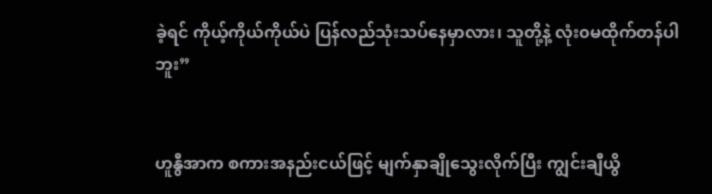ခဲ့ရင် ကိုယ့်ကိုယ်ကိုယ်ပဲ ပြန်လည်သုံးသပ်နေမှာလား၊ သူတို့နဲ့ လုံး၀မထိုက်တန်ပါဘူး”


ဟူနွီအာက စကားအနည်းငယ်ဖြင့် မျက်နှာချိုသွေးလိုက်ပြီး ကျွင်းချီယွိ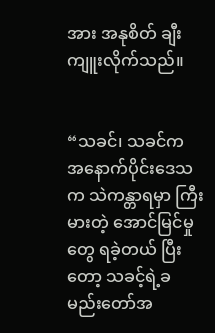အား အနုစိတ် ချီးကျူးလိုက်သည်။


“သခင်၊ သခင်က အနောက်ပိုင်းဒေသက သဲကန္တာရမှာ ကြီးမားတဲ့ အောင်မြင်မှုတွေ ရခဲ့တယ် ပြီးတော့ သခင့်ရဲ့ခမည်းတော်အ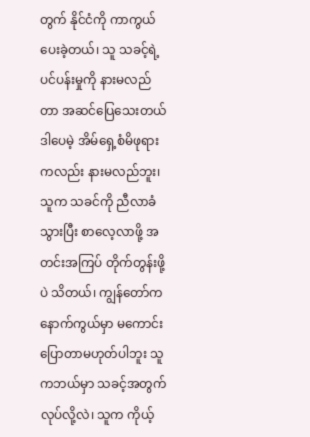တွက် နိုင်ငံကို ကာကွယ်ပေးခဲ့တယ်၊ သူ သခင့်ရဲ့ ပင်ပန်းမှုကို နားမလည်တာ အဆင်ပြေသေးတယ် ဒါပေမဲ့ အိမ်ရှေ့စံမိဖုရားကလည်း နားမလည်ဘူး၊ သူက သခင်ကို ညီလာခံသွားပြီး စာလေ့လာဖို့ အတင်းအကြပ် တိုက်တွန်းဖို့ပဲ သိတယ်၊ ကျွန်တော်က နောက်ကွယ်မှာ မကောင်းပြောတာမဟုတ်ပါဘူး သူကဘယ်မှာ သခင့်အတွက် လုပ်လို့လဲ၊ သူက ကိုယ့်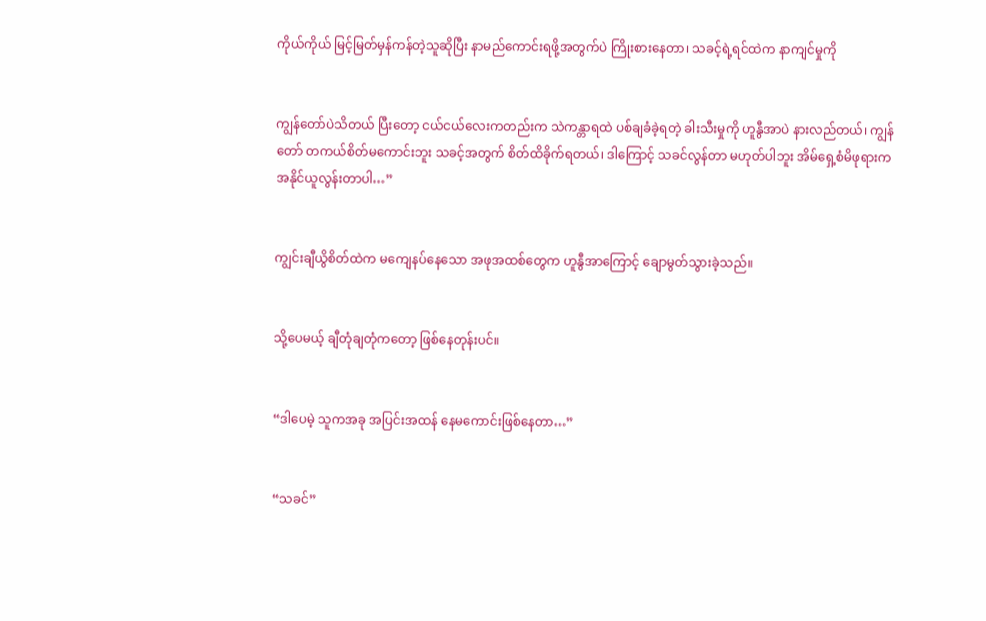ကိုယ်ကိုယ် မြင့်မြတ်မှန်ကန်တဲ့သူဆိုပြီး နာမည်ကောင်းရဖို့အတွက်ပဲ ကြိုးစားနေတာ၊ သခင့်ရဲ့ရင်ထဲက နာကျင်မှုကို


ကျွန်တော်ပဲသိတယ် ပြီးတော့ ငယ်ငယ်လေးကတည်းက သဲကန္တာရထဲ ပစ်ချခံခဲ့ရတဲ့ ခါးသီးမှုကို ဟူနွီအာပဲ နားလည်တယ်၊ ကျွန်တော် တကယ်စိတ်မကောင်းဘူး သခင့်အတွက် စိတ်ထိခိုက်ရတယ်၊ ဒါကြောင့် သခင်လွန်တာ မဟုတ်ပါဘူး အိမ်ရှေ့စံမိဖုရားက အနိုင်ယူလွန်းတာပါ…”


ကျွင်းချီယွိစိတ်ထဲက မကျေနပ်နေသော အဖုအထစ်တွေက ဟူနွီအာကြောင့် ချောမွတ်သွားခဲ့သည်။


သို့ပေမယ့် ချီတုံချတုံကတော့ ဖြစ်နေတုန်းပင်။


“ဒါပေမဲ့ သူကအခု အပြင်းအထန် နေမကောင်းဖြစ်နေတာ…”


“သခင်”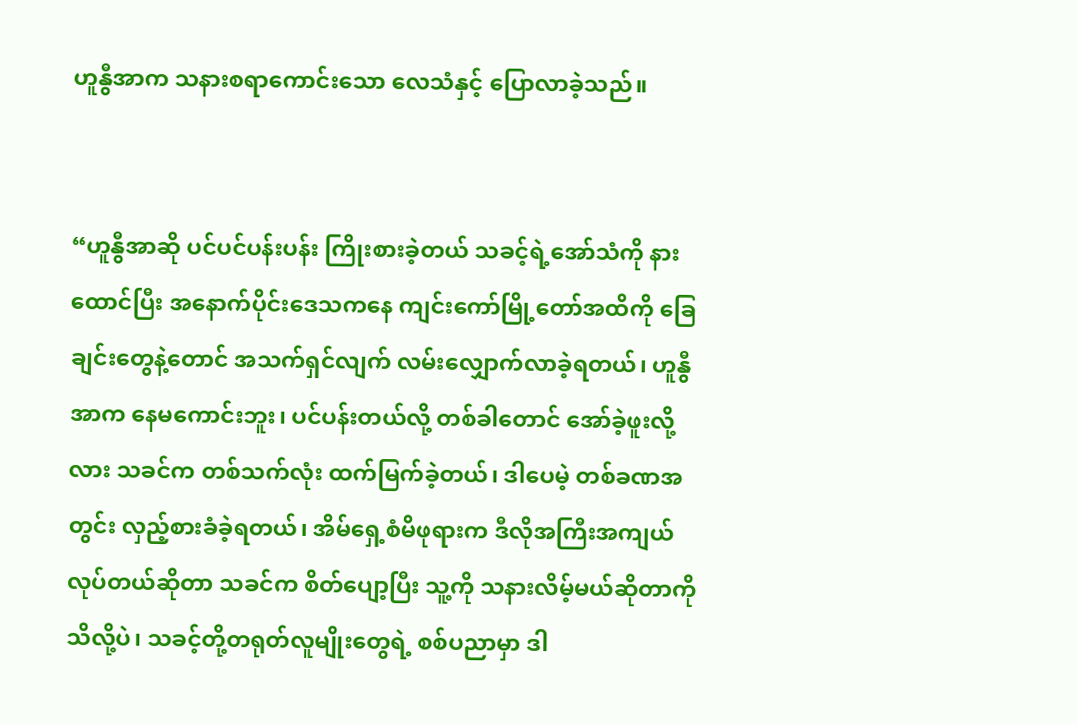ဟူနွီအာက သနားစရာကောင်းသော လေသံနှင့် ပြောလာခဲ့သည်။


“ဟူနွီအာဆို ပင်ပင်ပန်းပန်း ကြိုးစားခဲ့တယ် သခင့်ရဲ့အော်သံကို နားထောင်ပြီး အနောက်ပိုင်းဒေသကနေ ကျင်းကော်မြို့တော်အထိကို ခြေချင်းတွေနဲ့တောင် အသက်ရှင်လျက် လမ်းလျှောက်လာခဲ့ရတယ်၊ ဟူနွီအာက နေမကောင်းဘူး၊ ပင်ပန်းတယ်လို့ တစ်ခါတောင် အော်ခဲ့ဖူးလို့လား သခင်က တစ်သက်လုံး ထက်မြက်ခဲ့တယ်၊ ဒါပေမဲ့ တစ်ခဏအတွင်း လှည့်စားခံခဲ့ရတယ်၊ အိမ်ရှေ့စံမိဖုရားက ဒီလိုအကြီးအကျယ်လုပ်တယ်ဆိုတာ သခင်က စိတ်ပျော့ပြီး သူ့ကို သနားလိမ့်မယ်ဆိုတာကို သိလို့ပဲ၊ သခင့်တို့တရုတ်လူမျိုးတွေရဲ့ စစ်ပညာမှာ ဒါ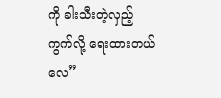ကို ခါးသီးတဲ့လှည့်ကွက်လို့ ရေးထားတယ်လေ”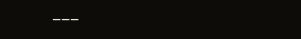___